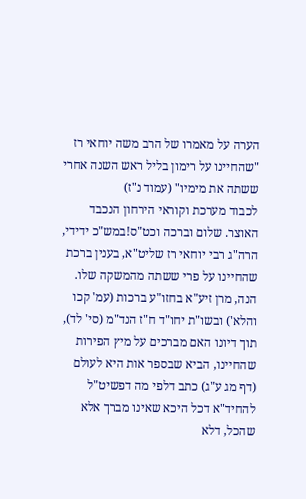הערה על מאמרו של הרב משה יוחאי רז "שהחיינו על רימון בליל ראש השנה אחרי ששתה את מימיו" (עמוד נ"ז)
לכבוד מערכת וקוראי הירחון הנכבד האוצר. שלום וברכה וכט"ס!במש"כ ידידי, הרה"ג רבי יוחאי רז שליט"א, בענין ברכת שהחיינו על פרי ששתה מהמשקה שלו. הנה, מרן זיע"א בחזו"ע ברכות (עמ' קכו והלא') ובשו"ת יחו"ד ח"ז הנד"מ (סי' לד), תוך דיונו האם מברכים על מיץ הפירות שהחיינו, הביא שבספר אות היא לעולם (דף מג ע"ג) כתב דלפי מה דפשיט"ל להחיד"א דכל היכא שאינו מברך אלא שהכל, דלא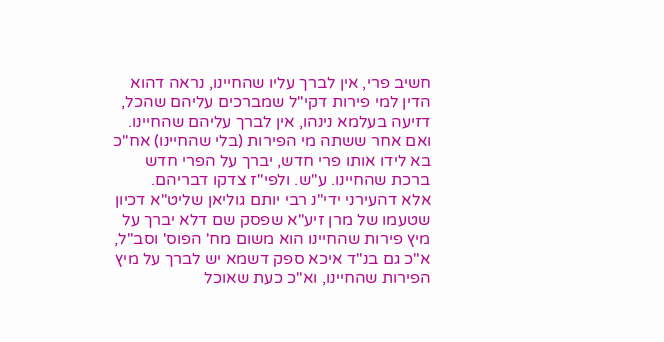חשיב פרי, אין לברך עליו שהחיינו, נראה דהוא הדין למי פירות דקי"ל שמברכים עליהם שהכל, דזיעה בעלמא נינהו, אין לברך עליהם שהחיינו. ואם אחר ששתה מי הפירות (בלי שהחיינו) אח"כ בא לידו אותו פרי חדש, יברך על הפרי חדש ברכת שהחיינו. ע"ש. ולפי"ז צדקו דבריהם.
אלא דהעירני ידי"נ רבי יותם גוליאן שליט"א דכיון שטעמו של מרן זיע"א שפסק שם דלא יברך על מיץ פירות שהחיינו הוא משום מח' הפוס' וסב"ל, א"כ גם בנ"ד איכא ספק דשמא יש לברך על מיץ הפירות שהחיינו, וא"כ כעת שאוכל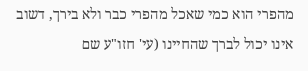מהפרי הוא כמי שאכל מהפרי כבר ולא בירך, דשוב אינו יכול לברך שהחיינו (עי' חזו"ע שם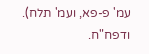עמ' פ-פא, ועמ' תלח). ודפח"ח.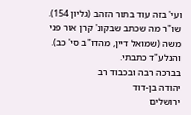ועי' בזה עוד בתור הזהב (גליון 154). שו"ר מה שכתב שבקונ' קרן אור פני משה (שמואל דיין, מהדו"ב סי' כב). והנלע"ד כתבתי.
בברכה רבה ובכבוד רב
יהודה בן-דוד
ירושלים